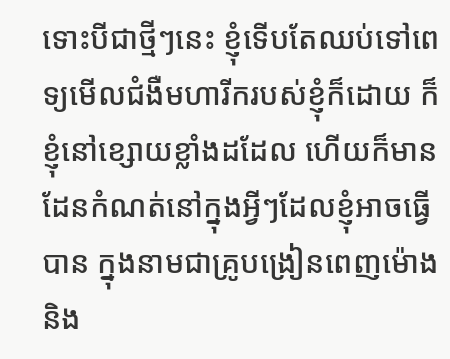ទោះបីជាថ្មីៗនេះ ខ្ញុំទើបតែឈប់ទៅពេទ្យមើលជំងឺមហារីករបស់ខ្ញុំក៏ដោយ ក៏ខ្ញុំនៅខ្សោយខ្លាំងដដែល ហើយក៏មានដែនកំណត់នៅក្នុងអ្វីៗដែលខ្ញុំអាចធ្វើបាន ក្នុងនាមជាគ្រូបង្រៀនពេញម៉ោង
និង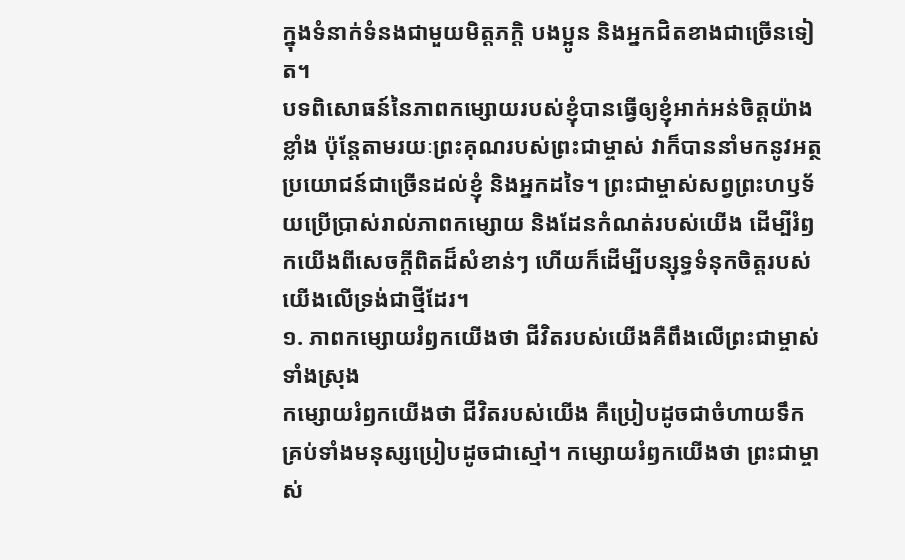ក្នុងទំនាក់ទំនងជាមួយមិត្តភក្ដិ បងប្អូន និងអ្នកជិតខាងជាច្រើនទៀត។
បទពិសោធន៍នៃភាពកម្សោយរបស់ខ្ញុំបានធ្វើឲ្យខ្ញុំអាក់អន់ចិត្តយ៉ាងខ្លាំង ប៉ុន្តែតាមរយៈព្រះគុណរបស់ព្រះជាម្ចាស់ វាក៏បាននាំមកនូវអត្ថប្រយោជន៍ជាច្រើនដល់ខ្ញុំ និងអ្នកដទៃ។ ព្រះជាម្ចាស់សព្វព្រះហឫទ័យប្រើប្រាស់រាល់ភាពកម្សោយ និងដែនកំណត់របស់យើង ដើម្បីរំឭកយើងពីសេចក្ដីពិតដ៏សំខាន់ៗ ហើយក៏ដើម្បីបន្សុទ្ធទំនុកចិត្តរបស់យើងលើទ្រង់ជាថ្មីដែរ។
១. ភាពកម្សោយរំឭកយើងថា ជីវិតរបស់យើងគឺពឹងលើព្រះជាម្ចាស់ទាំងស្រុង
កម្សោយរំឭកយើងថា ជីវិតរបស់យើង គឺប្រៀបដូចជាចំហាយទឹក គ្រប់ទាំងមនុស្សប្រៀបដូចជាស្មៅ។ កម្សោយរំឭកយើងថា ព្រះជាម្ចាស់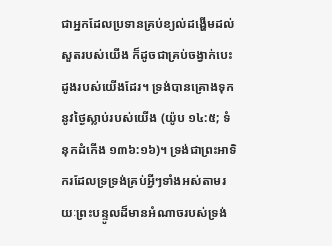ជាអ្នកដែលប្រទានគ្រប់ខ្យល់ដង្ហើមដល់សួតរបស់យើង ក៏ដូចជាគ្រប់ចង្វាក់បេះដូងរបស់យើងដែរ។ ទ្រង់បានគ្រោងទុកនូវថ្ងៃស្លាប់របស់យើង (យ៉ូប ១៤:៥; ទំនុកដំកើង ១៣៦:១៦)។ ទ្រង់ជាព្រះអាទិករដែលទ្រទ្រង់គ្រប់អ្វីៗទាំងអស់តាមរយៈព្រះបន្ទូលដ៏មានអំណាចរបស់ទ្រង់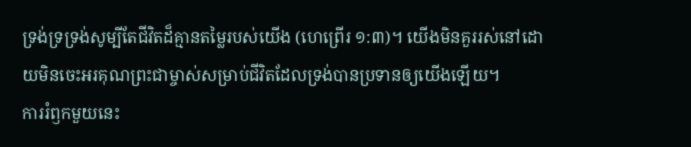ទ្រង់ទ្រទ្រង់សូម្បីតែជីវិតដ៏គ្មានតម្លៃរបស់យើង (ហេព្រើរ ១:៣)។ យើងមិនគួររស់នៅដោយមិនចេះអរគុណព្រះជាម្ចាស់សម្រាប់ជីវិតដែលទ្រង់បានប្រទានឲ្យយើងឡើយ។
ការរំឭកមួយនេះ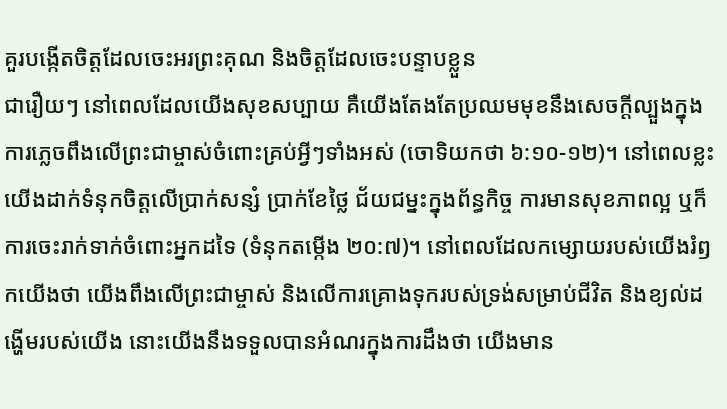គួរបង្កើតចិត្តដែលចេះអរព្រះគុណ និងចិត្តដែលចេះបន្ទាបខ្លួន
ជារឿយៗ នៅពេលដែលយើងសុខសប្បាយ គឺយើងតែងតែប្រឈមមុខនឹងសេចក្ដីល្បួងក្នុងការភ្លេចពឹងលើព្រះជាម្ចាស់ចំពោះគ្រប់អ្វីៗទាំងអស់ (ចោទិយកថា ៦:១០-១២)។ នៅពេលខ្លះ យើងដាក់ទំនុកចិត្តលើប្រាក់សន្សំ ប្រាក់ខែថ្លៃ ជ័យជម្នះក្នុងព័ន្ធកិច្ច ការមានសុខភាពល្អ ឬក៏ការចេះរាក់ទាក់ចំពោះអ្នកដទៃ (ទំនុកតម្កើង ២០:៧)។ នៅពេលដែលកម្សោយរបស់យើងរំឭកយើងថា យើងពឹងលើព្រះជាម្ចាស់ និងលើការគ្រោងទុករបស់ទ្រង់សម្រាប់ជីវិត និងខ្យល់ដង្ហើមរបស់យើង នោះយើងនឹងទទួលបានអំណរក្នុងការដឹងថា យើងមាន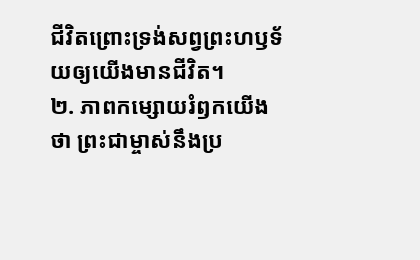ជីវិតព្រោះទ្រង់សព្វព្រះហឫទ័យឲ្យយើងមានជីវិត។
២. ភាពកម្សោយរំឭកយើងថា ព្រះជាម្ចាស់នឹងប្រ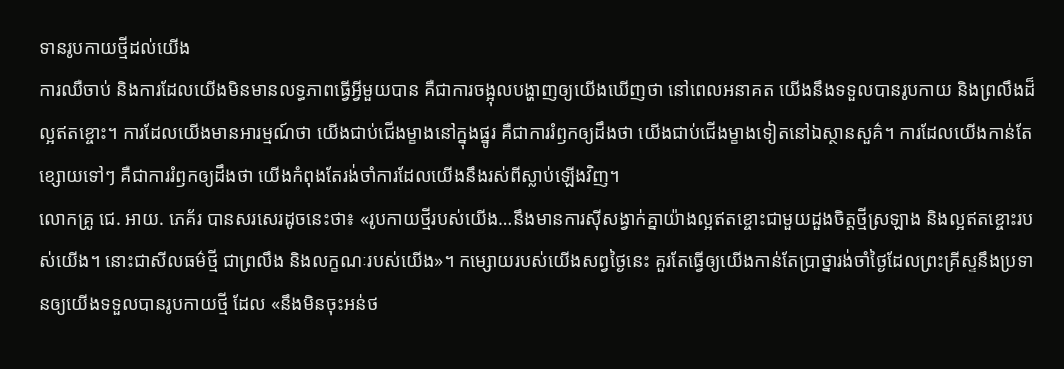ទានរូបកាយថ្មីដល់យើង
ការឈឺចាប់ និងការដែលយើងមិនមានលទ្ធភាពធ្វើអ្វីមួយបាន គឺជាការចង្អុលបង្ហាញឲ្យយើងឃើញថា នៅពេលអនាគត យើងនឹងទទួលបានរូបកាយ និងព្រលឹងដ៏ល្អឥតខ្ចោះ។ ការដែលយើងមានអារម្មណ៍ថា យើងជាប់ជើងម្ខាងនៅក្នុងផ្នូរ គឺជាការរំឭកឲ្យដឹងថា យើងជាប់ជើងម្ខាងទៀតនៅឯស្ថានសួគ៌។ ការដែលយើងកាន់តែខ្សោយទៅៗ គឺជាការរំឭកឲ្យដឹងថា យើងកំពុងតែរង់ចាំការដែលយើងនឹងរស់ពីស្លាប់ឡើងវិញ។
លោកគ្រូ ជេ. អាយ. ភេគ័រ បានសរសេរដូចនេះថា៖ «រូបកាយថ្មីរបស់យើង…នឹងមានការស៊ីសង្វាក់គ្នាយ៉ាងល្អឥតខ្ចោះជាមួយដួងចិត្តថ្មីស្រឡាង និងល្អឥតខ្ចោះរបស់យើង។ នោះជាសីលធម៌ថ្មី ជាព្រលឹង និងលក្ខណៈរបស់យើង»។ កម្សោយរបស់យើងសព្វថ្ងៃនេះ គួរតែធ្វើឲ្យយើងកាន់តែប្រាថ្នារង់ចាំថ្ងៃដែលព្រះគ្រីស្ទនឹងប្រទានឲ្យយើងទទួលបានរូបកាយថ្មី ដែល «នឹងមិនចុះអន់ថ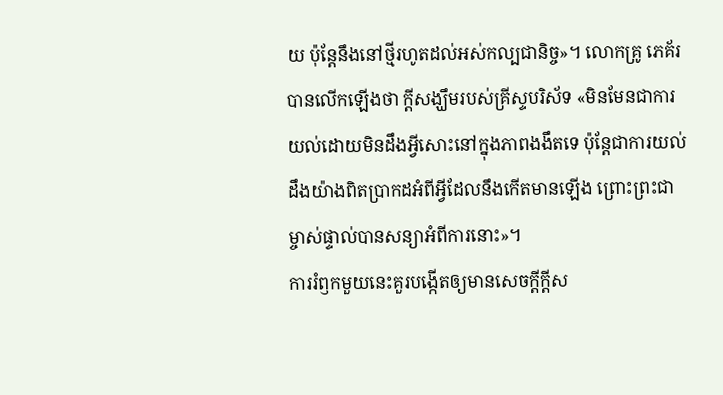យ ប៉ុន្តែនឹងនៅថ្មីរហូតដល់អស់កល្បជានិច្ច»។ លោកគ្រូ ភេគ័រ បានលើកឡើងថា ក្ដីសង្ឃឹមរបស់គ្រីស្ទបរិស័ទ «មិនមែនជាការយល់ដោយមិនដឹងអ្វីសោះនៅក្នុងភាពងងឹតទេ ប៉ុន្តែជាការយល់ដឹងយ៉ាងពិតប្រាកដអំពីអ្វីដែលនឹងកើតមានឡើង ព្រោះព្រះជាម្ចាស់ផ្ទាល់បានសន្យាអំពីការនោះ»។
ការរំឭកមួយនេះគួរបង្កើតឲ្យមានសេចក្ដីក្ដីស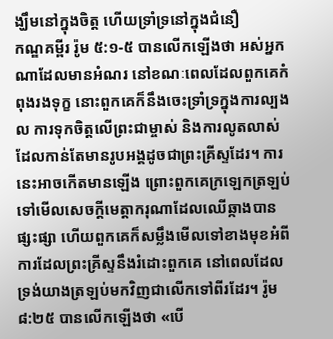ង្ឃឹមនៅក្នុងចិត្ត ហើយទ្រាំទ្រនៅក្នុងជំនឿ
កណ្ឌគម្ពីរ រ៉ូម ៥:១-៥ បានលើកឡើងថា អស់អ្នកណាដែលមានអំណរ នៅខណៈពេលដែលពួកគេកំពុងរងទុក្ខ នោះពួកគេក៏នឹងចេះទ្រាំទ្រក្នុងការល្បងល ការទុកចិត្តលើព្រះជាម្ចាស់ និងការលូតលាស់ដែលកាន់តែមានរូបអង្គដូចជាព្រះគ្រីស្ទដែរ។ ការនេះអាចកើតមានឡើង ព្រោះពួកគេក្រឡេកត្រឡប់ទៅមើលសេចក្ដីមេត្តាករុណាដែលឈើឆ្កាងបានផ្សះផ្សា ហើយពួកគេក៏សម្លឹងមើលទៅខាងមុខអំពីការដែលព្រះគ្រីស្ទនឹងរំដោះពួកគេ នៅពេលដែលទ្រង់យាងត្រឡប់មកវិញជាលើកទៅពីរដែរ។ រ៉ូម ៨:២៥ បានលើកឡើងថា «បើ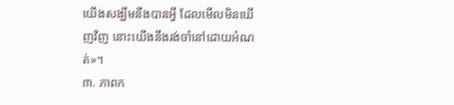យើងសង្ឃឹមនឹងបានអ្វី ដែលមើលមិនឃើញវិញ នោះយើងនឹងរង់ចាំនៅដោយអំណត់»។
៣. ភាពក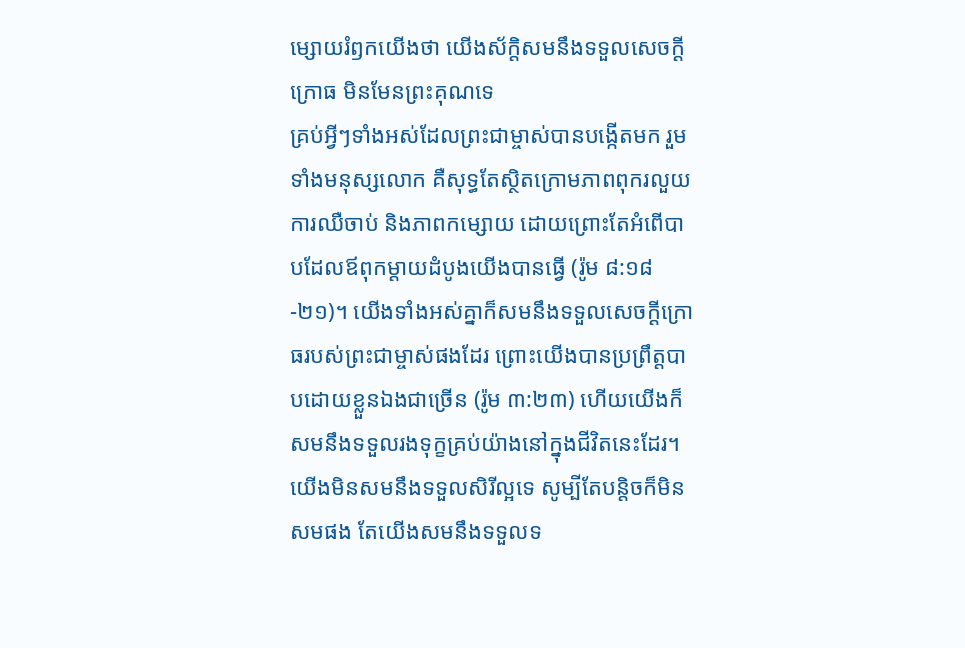ម្សោយរំឭកយើងថា យើងស័ក្ដិសមនឹងទទួលសេចក្ដីក្រោធ មិនមែនព្រះគុណទេ
គ្រប់អ្វីៗទាំងអស់ដែលព្រះជាម្ចាស់បានបង្កើតមក រួមទាំងមនុស្សលោក គឺសុទ្ធតែស្ថិតក្រោមភាពពុករលួយ ការឈឺចាប់ និងភាពកម្សោយ ដោយព្រោះតែអំពើបាបដែលឪពុកម្ដាយដំបូងយើងបានធ្វើ (រ៉ូម ៨:១៨-២១)។ យើងទាំងអស់គ្នាក៏សមនឹងទទួលសេចក្ដីក្រោធរបស់ព្រះជាម្ចាស់ផងដែរ ព្រោះយើងបានប្រព្រឹត្តបាបដោយខ្លួនឯងជាច្រើន (រ៉ូម ៣:២៣) ហើយយើងក៏សមនឹងទទួលរងទុក្ខគ្រប់យ៉ាងនៅក្នុងជីវិតនេះដែរ។ យើងមិនសមនឹងទទួលសិរីល្អទេ សូម្បីតែបន្តិចក៏មិនសមផង តែយើងសមនឹងទទួលទ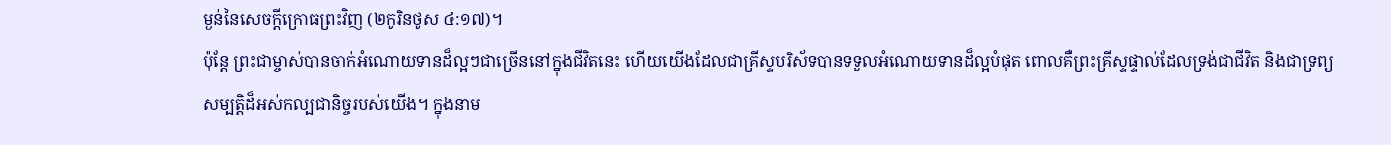ម្ងន់នៃសេចក្ដីក្រោធព្រះវិញ (២កូរិនថូស ៤:១៧)។
ប៉ុន្តែ ព្រះជាម្ចាស់បានចាក់អំណោយទានដ៏ល្អៗជាច្រើននៅក្នុងជីវិតនេះ ហើយយើងដែលជាគ្រីស្ទបរិស័ទបានទទួលអំណោយទានដ៏ល្អបំផុត ពោលគឺព្រះគ្រីស្ទផ្ទាល់ដែលទ្រង់ជាជីវិត និងជាទ្រព្យសម្បត្តិដ៏អស់កល្បជានិច្ចរបស់យើង។ ក្នុងនាម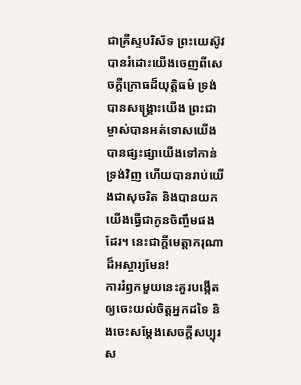ជាគ្រីស្ទបរិស័ទ ព្រះយេស៊ូវបានរំដោះយើងចេញពីសេចក្ដីក្រោធដ៏យុត្តិធម៌ ទ្រង់បានសង្គ្រោះយើង ព្រះជាម្ចាស់បានអត់ទោសយើង បានផ្សះផ្សាយើងទៅកាន់ទ្រង់វិញ ហើយបានរាប់យើងជាសុចរិត និងបានយកយើងធ្វើជាកូនចិញ្ចឹមផងដែរ។ នេះជាក្ដីមេត្តាករុណាដ៏អស្ចារ្យមែន!
ការរំឭកមួយនេះគួរបង្កើតឲ្យចេះយល់ចិត្តអ្នកដទៃ និងចេះសម្ដែងសេចក្ដីសប្បុរស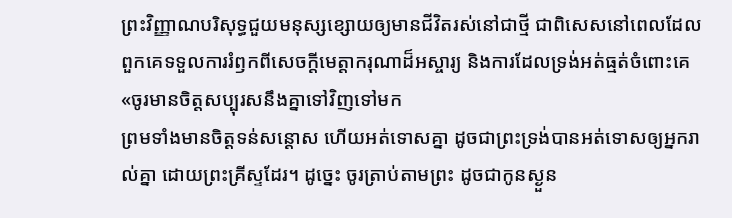ព្រះវិញ្ញាណបរិសុទ្ធជួយមនុស្សខ្សោយឲ្យមានជីវិតរស់នៅជាថ្មី ជាពិសេសនៅពេលដែលពួកគេទទួលការរំឭកពីសេចក្ដីមេត្តាករុណាដ៏អស្ចារ្យ និងការដែលទ្រង់អត់ធ្មត់ចំពោះគេ «ចូរមានចិត្តសប្បុរសនឹងគ្នាទៅវិញទៅមក
ព្រមទាំងមានចិត្តទន់សន្ដោស ហើយអត់ទោសគ្នា ដូចជាព្រះទ្រង់បានអត់ទោសឲ្យអ្នករាល់គ្នា ដោយព្រះគ្រីស្ទដែរ។ ដូច្នេះ ចូរត្រាប់តាមព្រះ ដូចជាកូនស្ងួន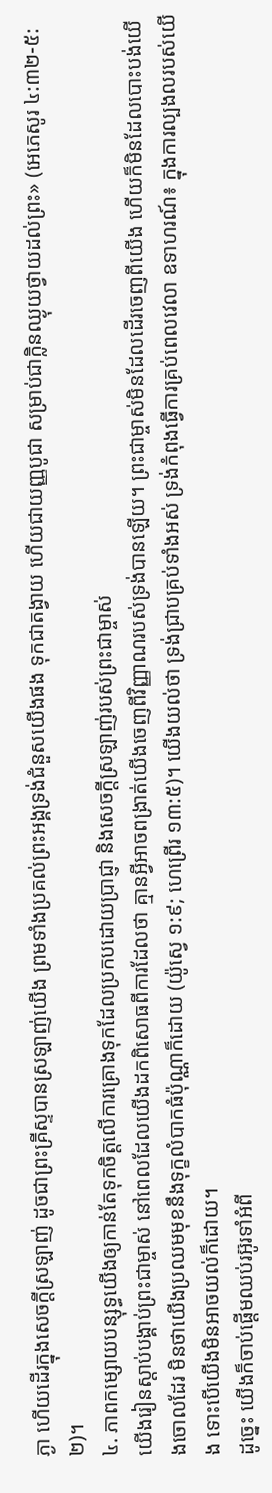ភ្ងា ហើយដើរក្នុងសេចក្ដីស្រឡាញ់ ដូចជាព្រះគ្រីស្ទបានស្រឡាញ់យើង ព្រមទាំងប្រគល់ព្រះអង្គទ្រង់ជំនួសយើងផង ទុកជាតង្វាយ ហើយជាយញ្ញបូជា សម្រាប់ជាក្លិនឈ្ងុយថ្វាយដល់ព្រះ» (អេភេសូរ ៤:៣២-៥:២)។
៤. ភាពកម្សោយបន្សុទ្ធយើងឲ្យកាន់តែទុកចិត្តលើការគ្រោងទុកដែលប្រកបដោយប្រាជ្ញា និងសេចក្ដីស្រឡាញ់របស់ព្រះជាម្ចាស់
យើងរៀនស្ដាប់បង្គាប់ព្រះជាម្ចាស់ នៅពេលដែលយើងដកពិសោធពីការដែលថា គ្មានអ្វីអាចពង្រាត់យើងចេញពីវិញ្ញាណរបស់ទ្រង់បានឡើយ។ ព្រះជាម្ចាស់មិនដែលដើរចេញពីយើង ហើយក៏មិនដែលបោះបង់យើងចោលដែរ មិនថាយើងប្រឈមមុខនឹងទុក្ខលំបាកធំប៉ុណ្ណាក៏ដោយ (យ៉ូស្វេ ១:៩; ហេព្រើរ ១៣:៥)។ យើងយល់ថា ទ្រង់ជ្រាបគ្រប់ទាំងអស់ ទ្រង់កំពុងធ្វើការគ្រប់ពេលវេលា ឧទាហរណ៍៖ ក្នុងការល្បងលរបស់យើង ទោះបើយើងមិនអាចយល់ក៏ដោយ។
ដូច្នេះ យើងក៏ចាប់ផ្ដើមឈប់រអ៊ូរទាំអំពី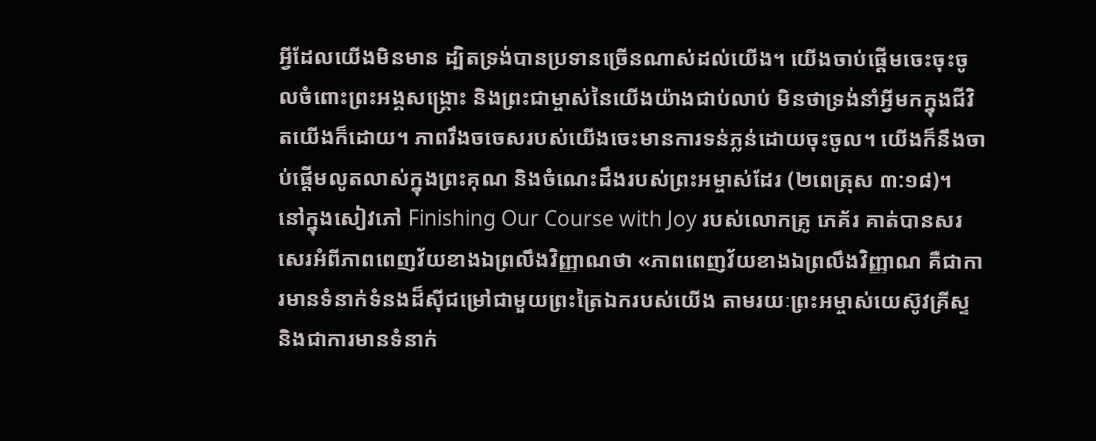អ្វីដែលយើងមិនមាន ដ្បិតទ្រង់បានប្រទានច្រើនណាស់ដល់យើង។ យើងចាប់ផ្ដើមចេះចុះចូលចំពោះព្រះអង្គសង្គ្រោះ និងព្រះជាម្ចាស់នៃយើងយ៉ាងជាប់លាប់ មិនថាទ្រង់នាំអ្វីមកក្នុងជីវិតយើងក៏ដោយ។ ភាពរឹងចចេសរបស់យើងចេះមានការទន់ភ្លន់ដោយចុះចូល។ យើងក៏នឹងចាប់ផ្ដើមលូតលាស់ក្នុងព្រះគុណ និងចំណេះដឹងរបស់ព្រះអម្ចាស់ដែរ (២ពេត្រុស ៣:១៨)។
នៅក្នុងសៀវភៅ Finishing Our Course with Joy របស់លោកគ្រូ ភេគ័រ គាត់បានសរសេរអំពីភាពពេញវ័យខាងឯព្រលឹងវិញ្ញាណថា «ភាពពេញវ័យខាងឯព្រលឹងវិញ្ញាណ គឺជាការមានទំនាក់ទំនងដ៏ស៊ីជម្រៅជាមួយព្រះត្រៃឯករបស់យើង តាមរយៈព្រះអម្ចាស់យេស៊ូវគ្រីស្ទ និងជាការមានទំនាក់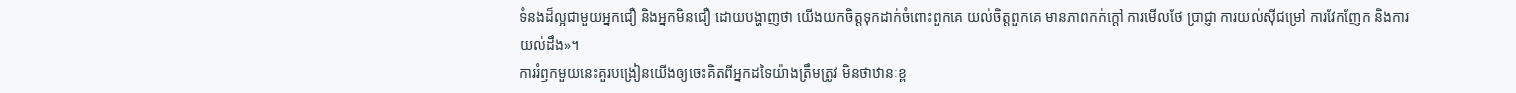ទំនងដ៏ល្អជាមួយអ្នកជឿ និងអ្នកមិនជឿ ដោយបង្ហាញថា យើងយកចិត្តទុកដាក់ចំពោះពួកគេ យល់ចិត្តពួកគេ មានភាពកក់ក្ដៅ ការមើលថែ ប្រាជ្ញា ការយល់ស៊ីជម្រៅ ការវែកញែក និងការយល់ដឹង»។
ការរំឭកមួយនេះគួរបង្រៀនយើងឲ្យចេះគិតពីអ្នកដទៃយ៉ាងត្រឹមត្រូវ មិនថាឋានៈខ្ព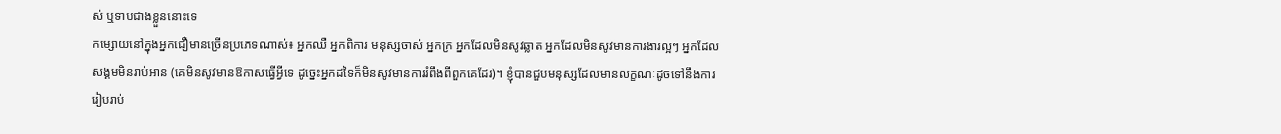ស់ ឬទាបជាងខ្លួននោះទេ
កម្សោយនៅក្នុងអ្នកជឿមានច្រើនប្រភេទណាស់៖ អ្នកឈឺ អ្នកពិការ មនុស្សចាស់ អ្នកក្រ អ្នកដែលមិនសូវឆ្លាត អ្នកដែលមិនសូវមានការងារល្អៗ អ្នកដែលសង្គមមិនរាប់អាន (គេមិនសូវមានឱកាសធ្វើអ្វីទេ ដូច្នេះអ្នកដទៃក៏មិនសូវមានការរំពឹងពីពួកគេដែរ)។ ខ្ញុំបានជួបមនុស្សដែលមានលក្ខណៈដូចទៅនឹងការរៀបរាប់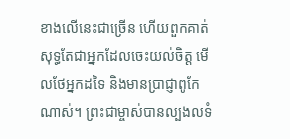ខាងលើនេះជាច្រើន ហើយពួកគាត់សុទ្ធតែជាអ្នកដែលចេះយល់ចិត្ត មើលថែអ្នកដទៃ និងមានប្រាជ្ញាពូកែណាស់។ ព្រះជាម្ចាស់បានល្បងលទំ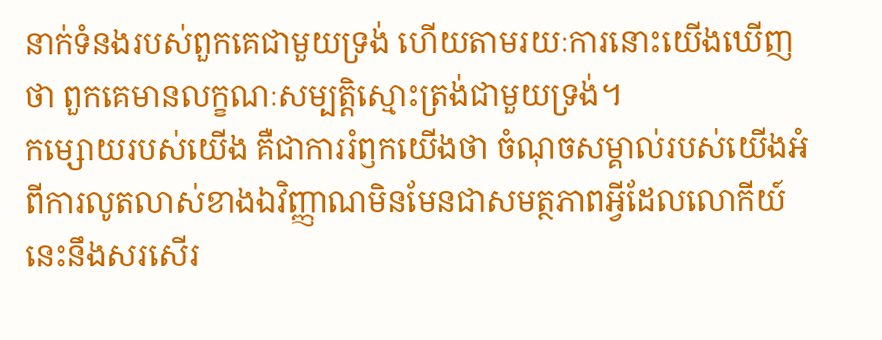នាក់ទំនងរបស់ពួកគេជាមួយទ្រង់ ហើយតាមរយៈការនោះយើងឃើញថា ពួកគេមានលក្ខណៈសម្បត្តិស្មោះត្រង់ជាមួយទ្រង់។
កម្សោយរបស់យើង គឺជាការរំឭកយើងថា ចំណុចសម្គាល់របស់យើងអំពីការលូតលាស់ខាងឯវិញ្ញាណមិនមែនជាសមត្ថភាពអ្វីដែលលោកីយ៍នេះនឹងសរសើរ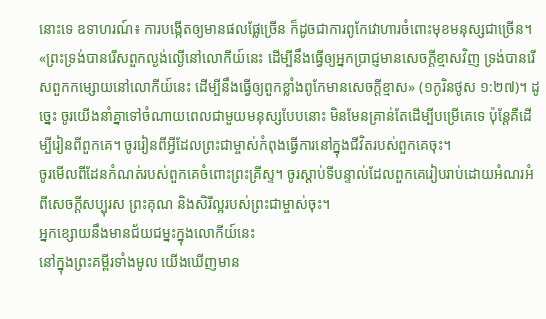នោះទេ ឧទាហរណ៍៖ ការបង្កើតឲ្យមានផលផ្លែច្រើន ក៏ដូចជាការពូកែវោហារចំពោះមុខមនុស្សជាច្រើន។ «ព្រះទ្រង់បានរើសពួកល្ងង់ល្ងើនៅលោកីយ៍នេះ ដើម្បីនឹងធ្វើឲ្យអ្នកប្រាជ្ញមានសេចក្ដីខ្មាសវិញ ទ្រង់បានរើសពួកកម្សោយនៅលោកីយ៍នេះ ដើម្បីនឹងធ្វើឲ្យពួកខ្លាំងពូកែមានសេចក្ដីខ្មាស» (១កូរិនថូស ១:២៧)។ ដូច្នេះ ចូរយើងនាំគ្នាទៅចំណាយពេលជាមួយមនុស្សបែបនោះ មិនមែនគ្រាន់តែដើម្បីបម្រើគេទេ ប៉ុន្តែគឺដើម្បីរៀនពីពួកគេ។ ចូររៀនពីអ្វីដែលព្រះជាម្ចាស់កំពុងធ្វើការនៅក្នុងជីវិតរបស់ពួកគេចុះ។
ចូរមើលពីដែនកំណត់របស់ពួកគេចំពោះព្រះគ្រីស្ទ។ ចូរស្ដាប់ទីបន្ទាល់ដែលពួកគេរៀបរាប់ដោយអំណរអំពីសេចក្ដីសប្បុរស ព្រះគុណ និងសិរីល្អរបស់ព្រះជាម្ចាស់ចុះ។
អ្នកខ្សោយនឹងមានជ័យជម្នះក្នុងលោកីយ៍នេះ
នៅក្នុងព្រះគម្ពីរទាំងមូល យើងឃើញមាន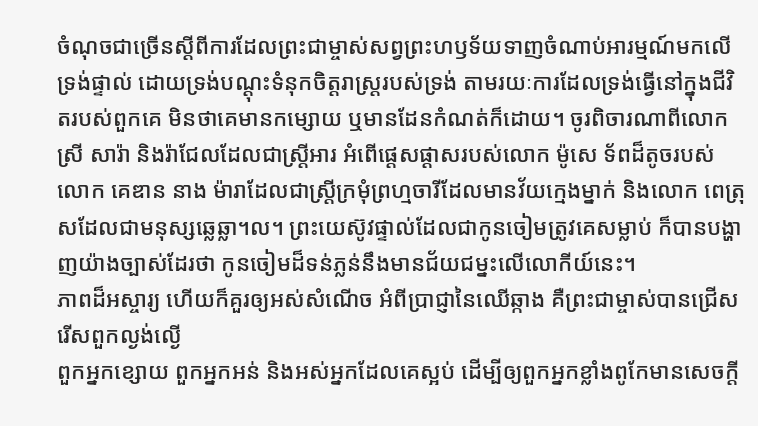ចំណុចជាច្រើនស្ដីពីការដែលព្រះជាម្ចាស់សព្វព្រះហឫទ័យទាញចំណាប់អារម្មណ៍មកលើទ្រង់ផ្ទាល់ ដោយទ្រង់បណ្ដុះទំនុកចិត្តរាស្ត្ររបស់ទ្រង់ តាមរយៈការដែលទ្រង់ធ្វើនៅក្នុងជីវិតរបស់ពួកគេ មិនថាគេមានកម្សោយ ឬមានដែនកំណត់ក៏ដោយ។ ចូរពិចារណាពីលោកស្រី សារ៉ា និងរ៉ាជែលដែលជាស្ត្រីអារ អំពើផ្ដេសផ្ដាសរបស់លោក ម៉ូសេ ទ័ពដ៏តូចរបស់លោក គេឌាន នាង ម៉ារាដែលជាស្ត្រីក្រមុំព្រហ្មចារីដែលមានវ័យក្មេងម្នាក់ និងលោក ពេត្រុសដែលជាមនុស្សឆ្លេឆ្លា។ល។ ព្រះយេស៊ូវផ្ទាល់ដែលជាកូនចៀមត្រូវគេសម្លាប់ ក៏បានបង្ហាញយ៉ាងច្បាស់ដែរថា កូនចៀមដ៏ទន់ភ្លន់នឹងមានជ័យជម្នះលើលោកីយ៍នេះ។
ភាពដ៏អស្ចារ្យ ហើយក៏គួរឲ្យអស់សំណើច អំពីប្រាជ្ញានៃឈើឆ្កាង គឺព្រះជាម្ចាស់បានជ្រើសរើសពួកល្ងង់ល្ងើ
ពួកអ្នកខ្សោយ ពួកអ្នកអន់ និងអស់អ្នកដែលគេស្អប់ ដើម្បីឲ្យពួកអ្នកខ្លាំងពូកែមានសេចក្ដី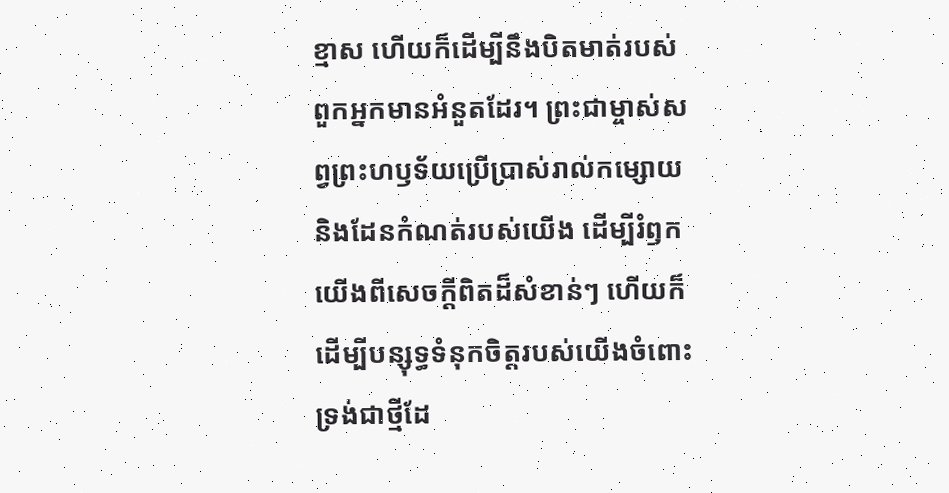ខ្មាស ហើយក៏ដើម្បីនឹងបិតមាត់របស់ពួកអ្នកមានអំនួតដែរ។ ព្រះជាម្ចាស់សព្វព្រះហឫទ័យប្រើប្រាស់រាល់កម្សោយ និងដែនកំណត់របស់យើង ដើម្បីរំឭកយើងពីសេចក្ដីពិតដ៏សំខាន់ៗ ហើយក៏ដើម្បីបន្សុទ្ធទំនុកចិត្តរបស់យើងចំពោះទ្រង់ជាថ្មីដែ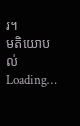រ។
មតិយោបល់
Loading…